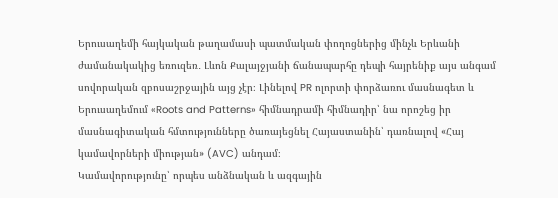Երուսաղեմի հայկական թաղամասի պատմական փողոցներից մինչև Երևանի ժամանակակից եռուզեռ․ Լևոն Քալայջյանի ճանապարհը դեպի հայրենիք այս անգամ սովորական զբոսաշրջային այց չէր։ Լինելով PR ոլորտի փորձառու մասնագետ և Երուսաղեմում «Roots and Patterns» հիմնադրամի հիմնադիր՝ նա որոշեց իր մասնագիտական հմտությունները ծառայեցնել Հայաստանին՝ դառնալով «Հայ կամավորների միության» (AVC) անդամ։
Կամավորությունը՝ որպես անձնական և ազգային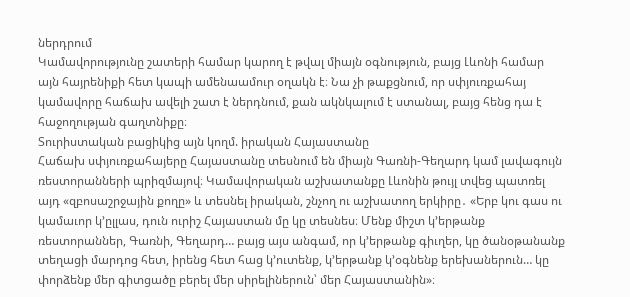ներդրում
Կամավորությունը շատերի համար կարող է թվալ միայն օգնություն, բայց Լևոնի համար այն հայրենիքի հետ կապի ամենաամուր օղակն է։ Նա չի թաքցնում, որ սփյուռքահայ կամավորը հաճախ ավելի շատ է ներդնում, քան ակնկալում է ստանալ, բայց հենց դա է հաջողության գաղտնիքը։
Տուրիստական բացիկից այն կողմ. իրական Հայաստանը
Հաճախ սփյուռքահայերը Հայաստանը տեսնում են միայն Գառնի-Գեղարդ կամ լավագույն ռեստորանների պրիզմայով։ Կամավորական աշխատանքը Լևոնին թույլ տվեց պատռել այդ «զբոսաշրջային քողը» և տեսնել իրական, շնչող ու աշխատող երկիրը․ «Երբ կու գաս ու կամաւոր կ’ըլլաս, դուն ուրիշ Հայաստան մը կը տեսնես։ Մենք միշտ կ’երթանք ռեստորաններ, Գառնի, Գեղարդ… բայց այս անգամ, որ կ’երթանք գիւղեր, կը ծանօթանանք տեղացի մարդոց հետ, իրենց հետ հաց կ’ուտենք, կ’երթանք կ’օգնենք երեխաներուն… կը փորձենք մեր գիտցածը բերել մեր սիրելիներուն՝ մեր Հայաստանին»։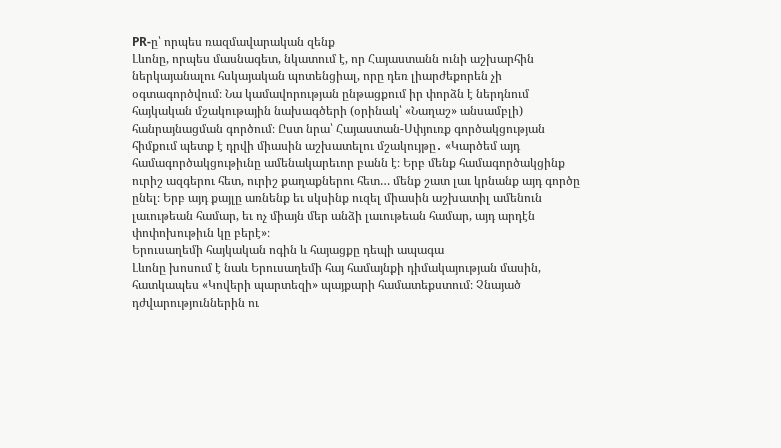PR-ը՝ որպես ռազմավարական զենք
Լևոնը, որպես մասնագետ, նկատում է, որ Հայաստանն ունի աշխարհին ներկայանալու հսկայական պոտենցիալ, որը դեռ լիարժեքորեն չի օգտագործվում։ Նա կամավորության ընթացքում իր փորձն է ներդնում հայկական մշակութային նախագծերի (օրինակ՝ «Նաղաշ» անսամբլի) հանրայնացման գործում։ Ըստ նրա՝ Հայաստան-Սփյուռք գործակցության հիմքում պետք է դրվի միասին աշխատելու մշակույթը․ «Կարծեմ այդ համագործակցութիւնը ամենակարեւոր բանն է։ Երբ մենք համագործակցինք ուրիշ ազգերու հետ, ուրիշ քաղաքներու հետ… մենք շատ լաւ կրնանք այդ գործը ընել։ Երբ այդ քայլը առնենք եւ սկսինք ուզել միասին աշխատիլ ամենուն լաւութեան համար, եւ ոչ միայն մեր անձի լաւութեան համար, այդ արդէն փոփոխութիւն կը բերէ»։
Երուսաղեմի հայկական ոգին և հայացքը դեպի ապագա
Լևոնը խոսում է նաև Երուսաղեմի հայ համայնքի դիմակայության մասին, հատկապես «Կովերի պարտեզի» պայքարի համատեքստում։ Չնայած դժվարություններին ու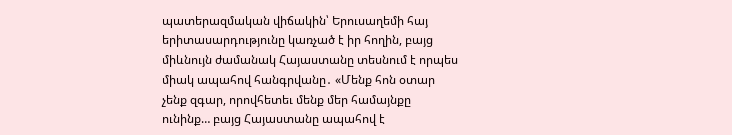պատերազմական վիճակին՝ Երուսաղեմի հայ երիտասարդությունը կառչած է իր հողին, բայց միևնույն ժամանակ Հայաստանը տեսնում է որպես միակ ապահով հանգրվանը․ «Մենք հոն օտար չենք զգար, որովհետեւ մենք մեր համայնքը ունինք… բայց Հայաստանը ապահով է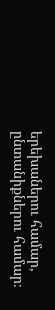երեխաներու համար, ընտանիքներու համար։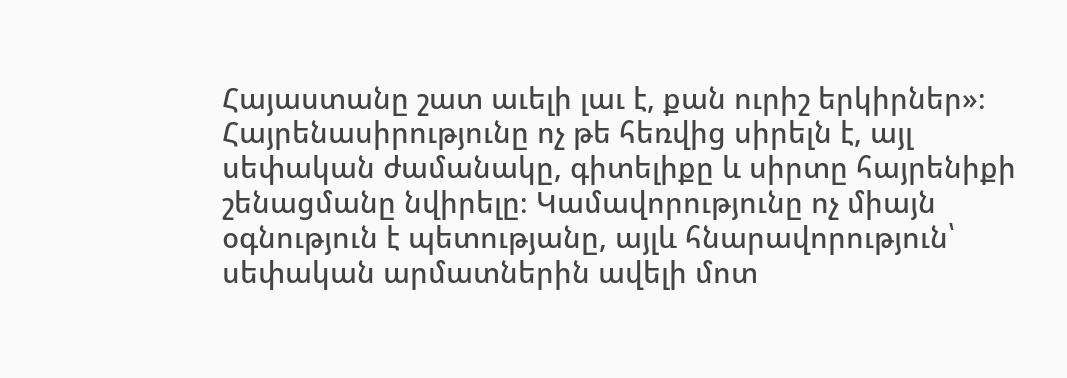Հայաստանը շատ աւելի լաւ է, քան ուրիշ երկիրներ»։
Հայրենասիրությունը ոչ թե հեռվից սիրելն է, այլ սեփական ժամանակը, գիտելիքը և սիրտը հայրենիքի շենացմանը նվիրելը։ Կամավորությունը ոչ միայն օգնություն է պետությանը, այլև հնարավորություն՝ սեփական արմատներին ավելի մոտ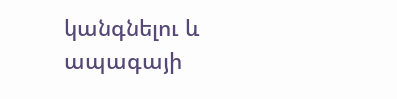կանգնելու և ապագայի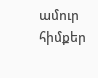ամուր հիմքեր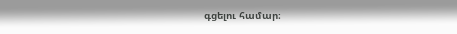գցելու համար։